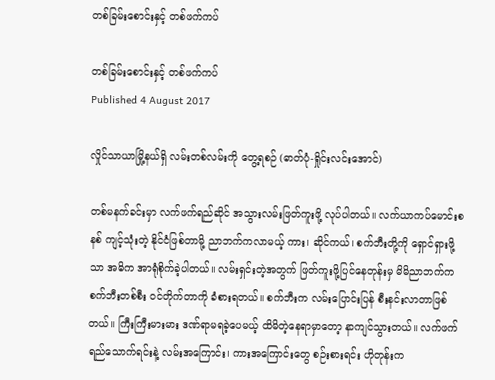တစ်ခြမ်းစောင်းနှင့် တစ်ဖက်ကပ်

တစ်ခြမ်းစောင်းနှင့် တစ်ဖက်ကပ်
Published 4 August 2017

လှိုင်သာယာမြို့နယ်ရှိ လမ်းတစ်လမ်းကို တွေ့ရစဉ် (ဓာတ်ပုံ-ရှိုင်းလင်းအောင်)

တစ်မနက်ခင်းမှာ လက်ဖက်ရည်ဆိုင် အသွားလမ်းဖြတ်ကူးဖို့ လုပ်ပါတယ်။ လက်ယာကပ်မောင်းစနစ် ကျင့်သုံးတဲ့ နိုင်ငံဖြစ်တာမို့ ညာဘက်ကလာမယ့် ကား၊ ဆိုင်ကယ်၊ စက်ဘီးတို့ကို ရှောင်ရှားဖို့သာ အဓိက အာရုံစိုက်ခဲ့ပါတယ်။ လမ်းရှင်းတဲ့အတွက် ဖြတ်ကူးဖို့ပြင်နေတုန်းမှ မိမိညာဘက်က စက်ဘီးတစ်စီး ဝင်တိုက်တာကို ခံစားရတယ်။ စက်ဘီးက လမ်းပြောင်းပြန် စီးနင်းလာတာဖြစ်တယ်။ ကြီးကြီးမားမား ဒဏ်ရာမရခဲ့ပေမယ့် ထိမိတဲ့နေရာမှာတော့ နာကျင်သွားတယ်။ လက်ဖက်ရည်သောက်ရင်းနဲ့ လမ်းအကြောင်း၊ ကားအကြောင်းတွေ စဉ်းစားရင်း ဟိုတုန်းက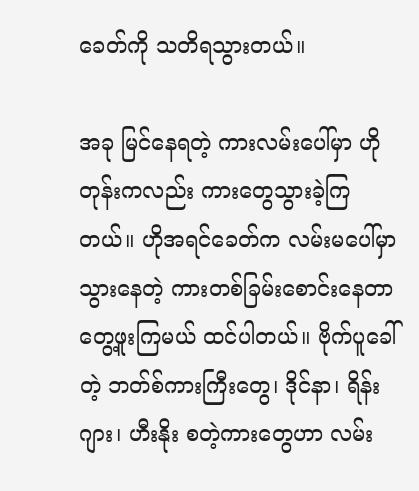ခေတ်ကို သတိရသွားတယ်။

အခု မြင်နေရတဲ့ ကားလမ်းပေါ်မှာ ဟိုတုန်းကလည်း ကားတွေသွားခဲ့ကြတယ်။ ဟိုအရင်ခေတ်က လမ်းမပေါ်မှာသွားနေတဲ့ ကားတစ်ခြမ်းစောင်းနေတာ တွေ့ဖူးကြမယ် ထင်ပါတယ်။ ဗိုက်ပူခေါ်တဲ့ ဘတ်စ်ကားကြီးတွေ၊ ဒိုင်နာ၊ ရိန်းဂျား၊ ဟီးနိုး စတဲ့ကားတွေဟာ လမ်း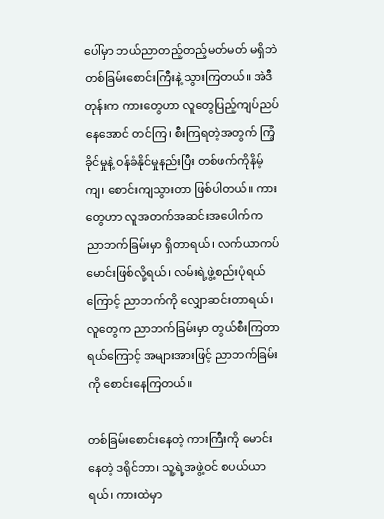ပေါ်မှာ ဘယ်ညာတည့်တည့်မတ်မတ် မရှိဘဲ တစ်ခြမ်းစောင်းကြီးနဲ့ သွားကြတယ်။ အဲဒီတုန်းက ကားတွေဟာ လူတွေပြည့်ကျပ်ညပ်နေအောင် တင်ကြ၊ စီးကြရတဲ့အတွက် ကြံ့ခိုင်မှုနဲ့ ဝန်ခံနိုင်မှုနည်းပြီး တစ်ဖက်ကိုနိမ့်ကျ၊ စောင်းကျသွားတာ ဖြစ်ပါတယ်။ ကားတွေဟာ လူအတက်အဆင်းအပေါက်က ညာဘက်ခြမ်းမှာ ရှိတာရယ်၊ လက်ယာကပ်မောင်းဖြစ်လို့ရယ်၊ လမ်းရဲ့ဖွဲ့စည်းပုံရယ်ကြောင့် ညာဘက်ကို လျှောဆင်းတာရယ်၊ လူတွေက ညာဘက်ခြမ်းမှာ တွယ်စီးကြတာရယ်ကြောင့် အများအားဖြင့် ညာဘက်ခြမ်းကို စောင်းနေကြတယ်။

တစ်ခြမ်းစောင်းနေတဲ့ ကားကြီးကို မောင်းနေတဲ့ ဒရိုင်ဘာ၊ သူ့ရဲ့အဖွဲ့ဝင် စပယ်ယာရယ်၊ ကားထဲမှာ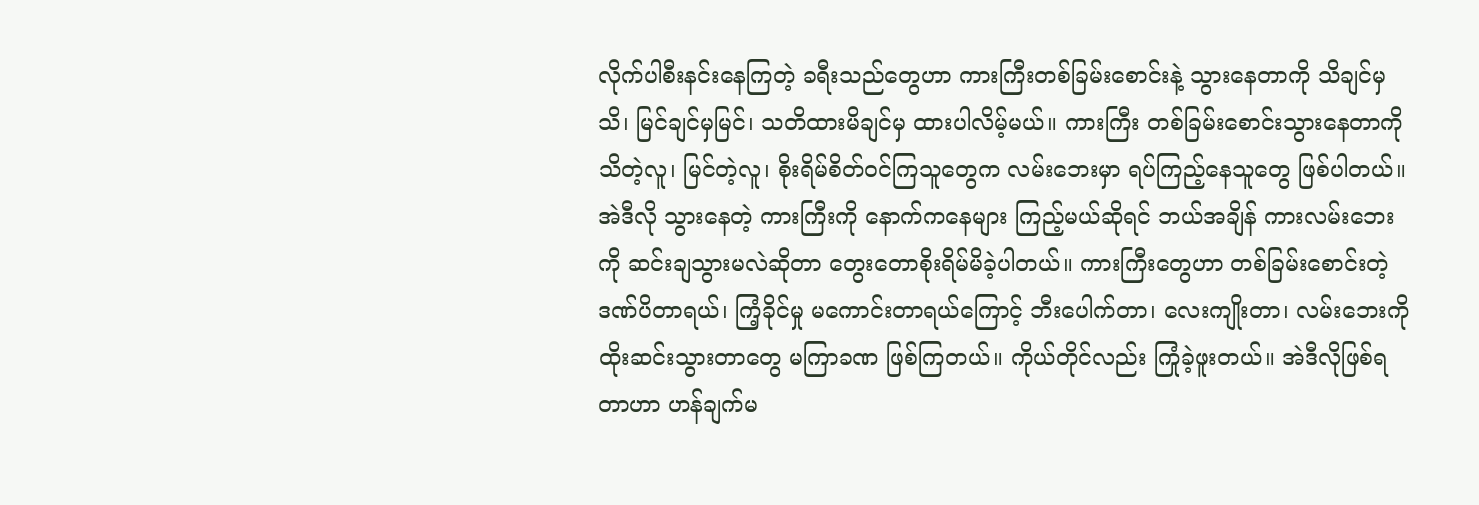လိုက်ပါစီးနင်းနေကြတဲ့ ခရီးသည်တွေဟာ ကားကြီးတစ်ခြမ်းစောင်းနဲ့ သွားနေတာကို သိချင်မှသိ၊ မြင်ချင်မှမြင်၊ သတိထားမိချင်မှ ထားပါလိမ့်မယ်။ ကားကြီး တစ်ခြမ်းစောင်းသွားနေတာကို သိတဲ့လူ၊ မြင်တဲ့လူ၊ စိုးရိမ်စိတ်ဝင်ကြသူတွေက လမ်းဘေးမှာ ရပ်ကြည့်နေသူတွေ ဖြစ်ပါတယ်။ အဲဒီလို သွားနေတဲ့ ကားကြီးကို နောက်ကနေများ ကြည့်မယ်ဆိုရင် ဘယ်အချိန် ကားလမ်းဘေးကို ဆင်းချသွားမလဲဆိုတာ တွေးတောစိုးရိမ်မိခဲ့ပါတယ်။ ကားကြီးတွေဟာ တစ်ခြမ်းစောင်းတဲ့ဒဏ်ပိတာရယ်၊ ကြံ့ခိုင်မှု မကောင်းတာရယ်ကြောင့် ဘီးပေါက်တာ၊ လေးကျိုးတာ၊ လမ်းဘေးကို ထိုးဆင်းသွားတာတွေ မကြာခဏ ဖြစ်ကြတယ်။ ကိုယ်တိုင်လည်း ကြုံခဲ့ဖူးတယ်။ အဲဒီလိုဖြစ်ရတာဟာ ဟန်ချက်မ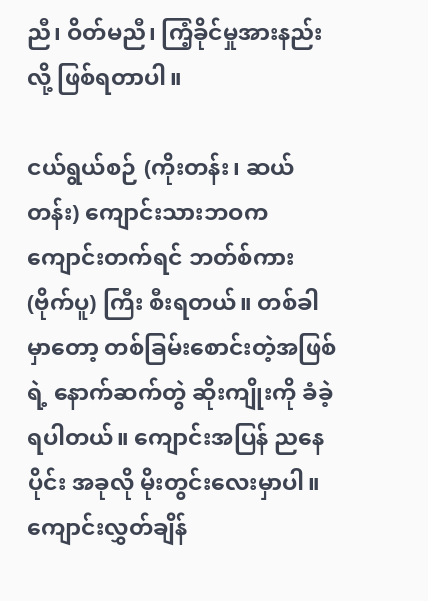ညီ၊ ဝိတ်မညီ၊ ကြံ့ခိုင်မှုအားနည်းလို့ ဖြစ်ရတာပါ။

ငယ်ရွယ်စဉ် (ကိုးတန်း၊ ဆယ်တန်း) ကျောင်းသားဘဝက ကျောင်းတက်ရင် ဘတ်စ်ကား (ဗိုက်ပူ) ကြီး စီးရတယ်။ တစ်ခါ မှာတော့ တစ်ခြမ်းစောင်းတဲ့အဖြစ်ရဲ့ နောက်ဆက်တွဲ ဆိုးကျိုးကို ခံခဲ့ရပါတယ်။ ကျောင်းအပြန် ညနေပိုင်း အခုလို မိုးတွင်းလေးမှာပါ။ ကျောင်းလွှတ်ချိန်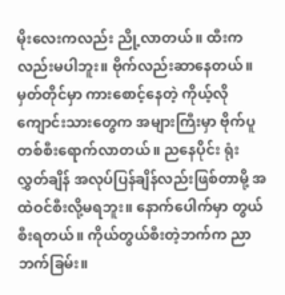မိုးလေးကလည်း ညို့လာတယ်။ ထီးကလည်းမပါဘူး။ ဗိုက်လည်းဆာနေတယ်။ မှတ်တိုင်မှာ ကားစောင့်နေတဲ့ ကိုယ့်လိုကျောင်းသားတွေက အများကြီးမှာ ဗိုက်ပူတစ်စီးရောက်လာတယ်။ ညနေပိုင်း ရုံးလွှတ်ချိန် အလုပ်ပြန်ချိန်လည်းဖြစ်တာမို့ အထဲဝင်စီးလို့မရဘူး။ နောက်ပေါက်မှာ တွယ်စီးရတယ်။ ကိုယ်တွယ်စီးတဲ့ဘက်က ညာဘက်ခြမ်း။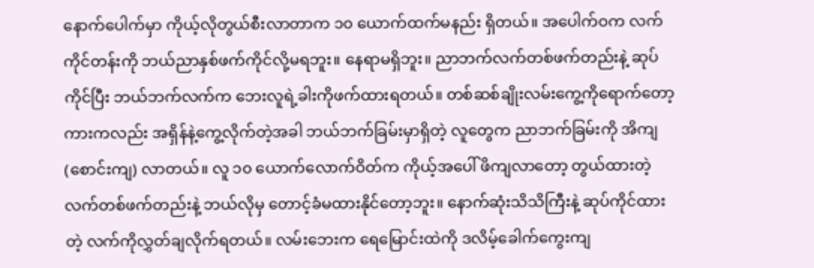နောက်ပေါက်မှာ ကိုယ့်လိုတွယ်စီးလာတာက ၁၀ ယောက်ထက်မနည်း ရှိတယ်။ အပေါက်ဝက လက်ကိုင်တန်းကို ဘယ်ညာနှစ်ဖက်ကိုင်လို့မရဘူး။ နေရာမရှိဘူး။ ညာဘက်လက်တစ်ဖက်တည်းနဲ့ ဆုပ်ကိုင်ပြီး ဘယ်ဘက်လက်က ဘေးလူရဲ့ခါးကိုဖက်ထားရတယ်။ တစ်ဆစ်ချိုးလမ်းကွေ့ကိုရောက်တော့ ကားကလည်း အရှိန်နဲ့ကွေ့လိုက်တဲ့အခါ ဘယ်ဘက်ခြမ်းမှာရှိတဲ့ လူတွေက ညာဘက်ခြမ်းကို အိကျ (စောင်းကျ) လာတယ်။ လူ ၁၀ ယောက်လောက်ဝိတ်က ကိုယ့်အပေါ် ဖိကျလာတော့ တွယ်ထားတဲ့ လက်တစ်ဖက်တည်းနဲ့ ဘယ်လိုမှ တောင့်ခံမထားနိုင်တော့ဘူး။ နောက်ဆုံးသိသိကြီးနဲ့ ဆုပ်ကိုင်ထားတဲ့ လက်ကိုလွှတ်ချလိုက်ရတယ်။ လမ်းဘေးက ရေမြောင်းထဲကို ဒလိမ့်ခေါက်ကွေးကျ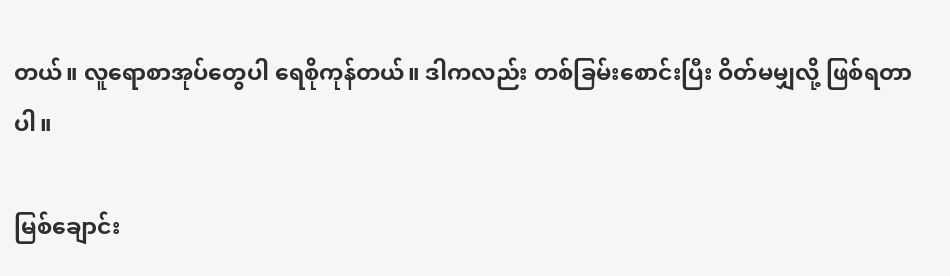တယ်။ လူရောစာအုပ်တွေပါ ရေစိုကုန်တယ်။ ဒါကလည်း တစ်ခြမ်းစောင်းပြီး ဝိတ်မမျှလို့ ဖြစ်ရတာပါ။

မြစ်ချောင်း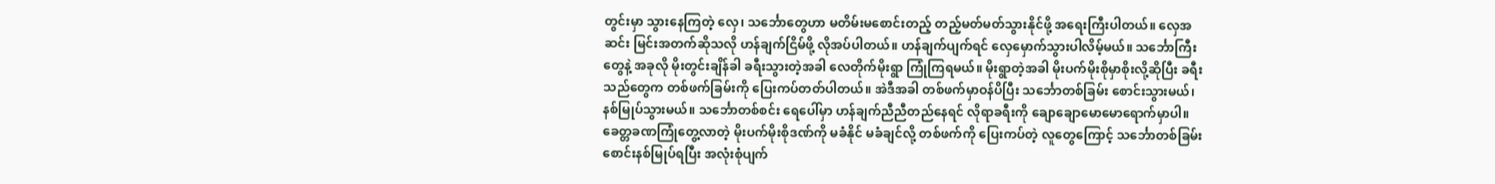တွင်းမှာ သွားနေကြတဲ့ လှေ၊ သင်္ဘောတွေဟာ မတိမ်းမစောင်းတည့် တည့်မတ်မတ်သွားနိုင်ဖို့ အရေးကြီးပါတယ်။ လှေအဆင်း မြင်းအတက်ဆိုသလို ဟန်ချက်ငြိမ်ဖို့ လိုအပ်ပါတယ်။ ဟန်ချက်ပျက်ရင် လှေမှောက်သွားပါလိမ့်မယ်။ သင်္ဘောကြီးတွေနဲ့ အခုလို မိုးတွင်းချိန်ခါ ခရီးသွားတဲ့အခါ လေတိုက်မိုးရွာ ကြုံကြရမယ်။ မိုးရွာတဲ့အခါ မိုးပက်မိုးစိုမှာစိုးလို့ဆိုပြီး ခရီးသည်တွေက တစ်ဖက်ခြမ်းကို ပြေးကပ်တတ်ပါတယ်။ အဲဒီအခါ တစ်ဖက်မှာဝန်ပိပြီး သင်္ဘောတစ်ခြမ်း စောင်းသွားမယ်၊ နစ်မြုပ်သွားမယ်။ သင်္ဘောတစ်စင်း ရေပေါ်မှာ ဟန်ချက်ညီညီတည်နေရင် လိုရာခရီးကို ချောချောမောမောရောက်မှာပါ။ ခေတ္တခဏကြုံတွေ့လာတဲ့ မိုးပက်မိုးစိုဒဏ်ကို မခံနိုင် မခံချင်လို့ တစ်ဖက်ကို ပြေးကပ်တဲ့ လူတွေကြောင့် သင်္ဘောတစ်ခြမ်း စောင်းနစ်မြုပ်ရပြီး အလုံးစုံပျက်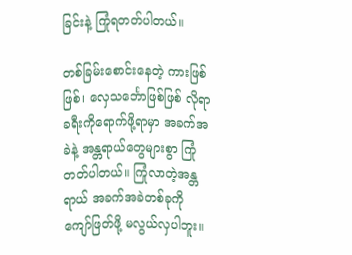ခြင်းနဲ့ ကြုံရတတ်ပါတယ်။

တစ်ခြမ်းစောင်းနေတဲ့ ကားဖြစ်ဖြစ်၊ လှေသင်္ဘောဖြစ်ဖြစ် လိုရာခရီးကိုရောက်ဖို့ရာမှာ အခက်အခဲနဲ့ အန္တရာယ်တွေများစွာ ကြုံတတ်ပါတယ်။ ကြုံလာတဲ့အန္တရာယ် အခက်အခဲတစ်ခုကို ကျော်ဖြတ်ဖို့ မလွယ်လှပါဘူး။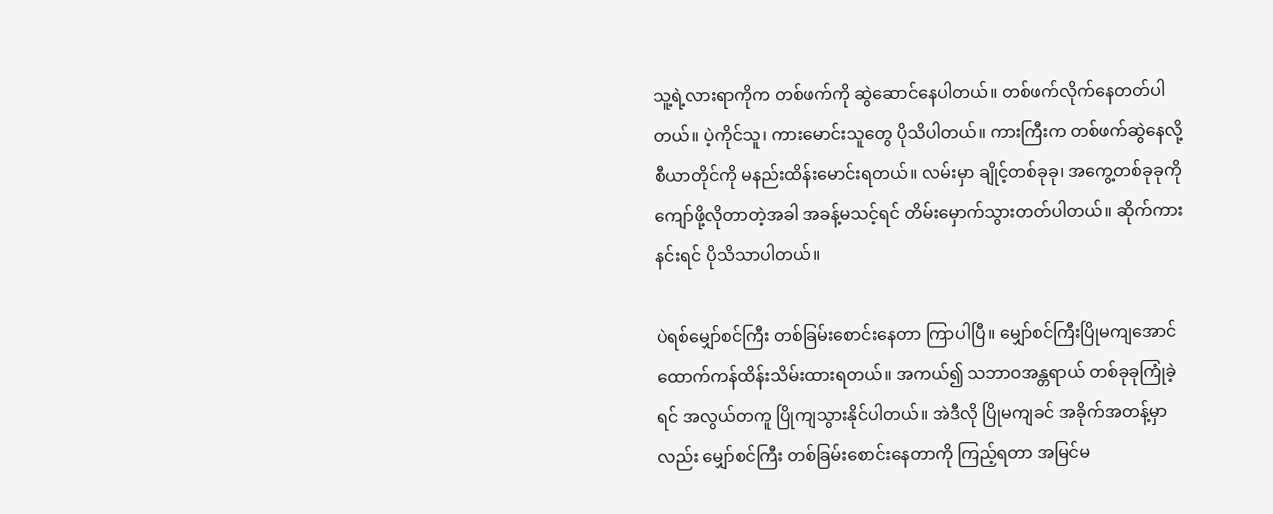သူ့ရဲ့လားရာကိုက တစ်ဖက်ကို ဆွဲဆောင်နေပါတယ်။ တစ်ဖက်လိုက်နေတတ်ပါတယ်။ ပဲ့ကိုင်သူ၊ ကားမောင်းသူတွေ ပိုသိပါတယ်။ ကားကြီးက တစ်ဖက်ဆွဲနေလို့ စီယာတိုင်ကို မနည်းထိန်းမောင်းရတယ်။ လမ်းမှာ ချိုင့်တစ်ခုခု၊ အကွေ့တစ်ခုခုကို ကျော်ဖို့လိုတာတဲ့အခါ အခန့်မသင့်ရင် တိမ်းမှောက်သွားတတ်ပါတယ်။ ဆိုက်ကားနင်းရင် ပိုသိသာပါတယ်။

ပဲရစ်မျှော်စင်ကြီး တစ်ခြမ်းစောင်းနေတာ ကြာပါပြီ။ မျှော်စင်ကြီးပြိုမကျအောင် ထောက်ကန်ထိန်းသိမ်းထားရတယ်။ အကယ်၍ သဘာဝအန္တရာယ် တစ်ခုခုကြုံခဲ့ရင် အလွယ်တကူ ပြိုကျသွားနိုင်ပါတယ်။ အဲဒီလို ပြိုမကျခင် အခိုက်အတန့်မှာလည်း မျှော်စင်ကြီး တစ်ခြမ်းစောင်းနေတာကို ကြည့်ရတာ အမြင်မ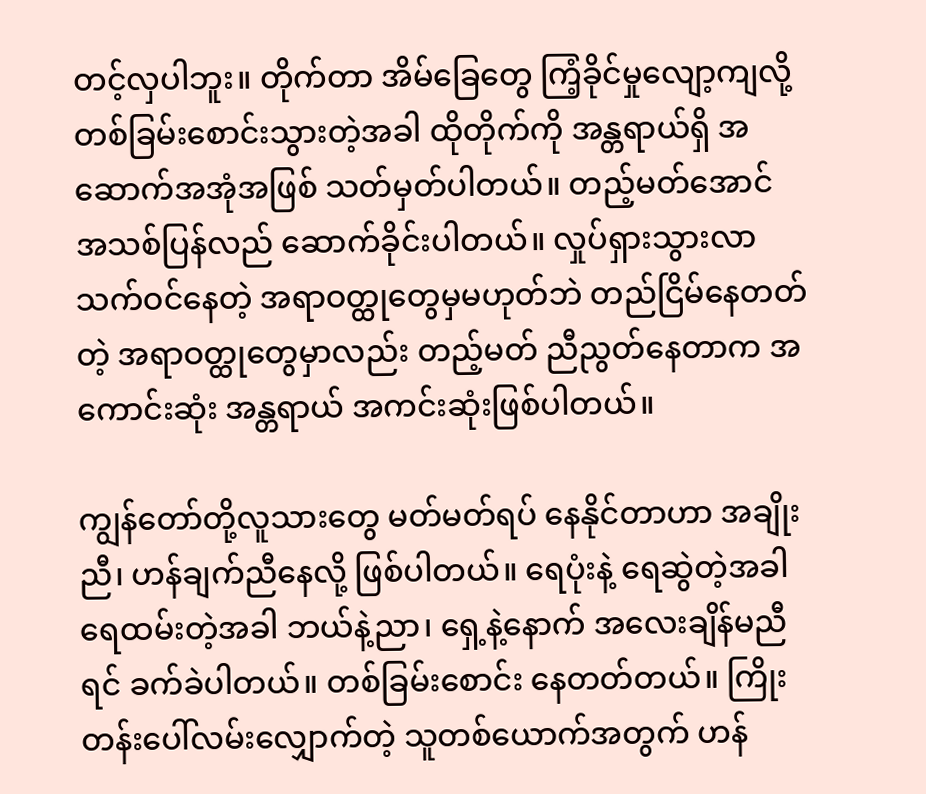တင့်လှပါဘူး။ တိုက်တာ အိမ်ခြေတွေ ကြံ့ခိုင်မှုလျော့ကျလို့ တစ်ခြမ်းစောင်းသွားတဲ့အခါ ထိုတိုက်ကို အန္တရာယ်ရှိ အဆောက်အအုံအဖြစ် သတ်မှတ်ပါတယ်။ တည့်မတ်အောင် အသစ်ပြန်လည် ဆောက်ခိုင်းပါတယ်။ လှုပ်ရှားသွားလာ သက်ဝင်နေတဲ့ အရာဝတ္ထုတွေမှမဟုတ်ဘဲ တည်ငြိမ်နေတတ်တဲ့ အရာဝတ္ထုတွေမှာလည်း တည့်မတ် ညီညွတ်နေတာက အကောင်းဆုံး အန္တရာယ် အကင်းဆုံးဖြစ်ပါတယ်။

ကျွန်တော်တို့လူသားတွေ မတ်မတ်ရပ် နေနိုင်တာဟာ အချိုးညီ၊ ဟန်ချက်ညီနေလို့ ဖြစ်ပါတယ်။ ရေပုံးနဲ့ ရေဆွဲတဲ့အခါ ရေထမ်းတဲ့အခါ ဘယ်နဲ့ညာ၊ ရှေ့နဲ့နောက် အလေးချိန်မညီရင် ခက်ခဲပါတယ်။ တစ်ခြမ်းစောင်း နေတတ်တယ်။ ကြိုးတန်းပေါ်လမ်းလျှောက်တဲ့ သူတစ်ယောက်အတွက် ဟန်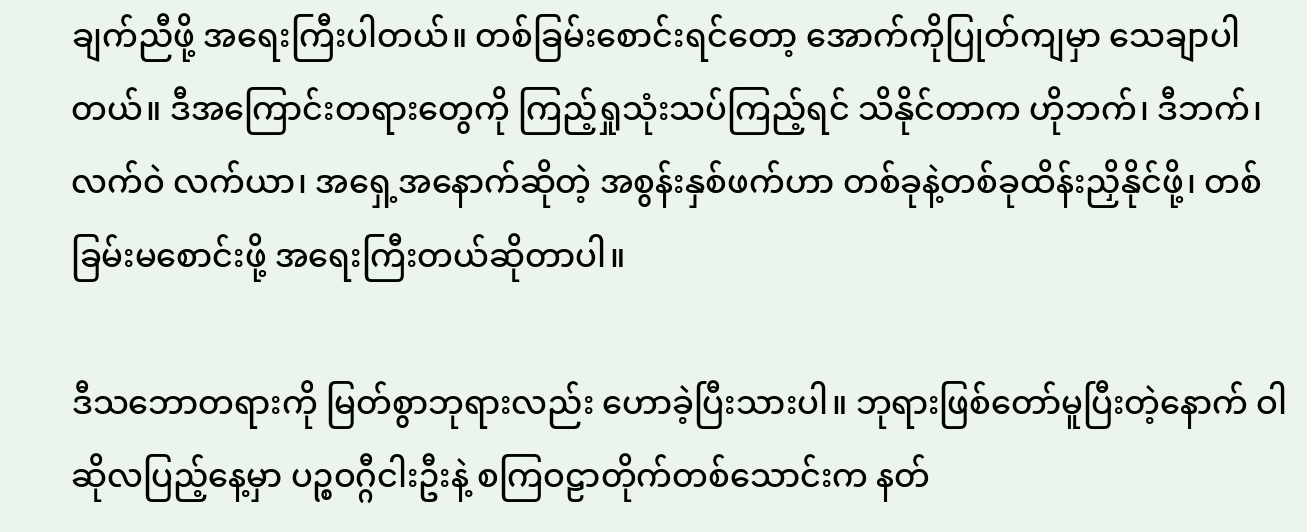ချက်ညီဖို့ အရေးကြီးပါတယ်။ တစ်ခြမ်းစောင်းရင်တော့ အောက်ကိုပြုတ်ကျမှာ သေချာပါတယ်။ ဒီအကြောင်းတရားတွေကို ကြည့်ရှုသုံးသပ်ကြည့်ရင် သိနိုင်တာက ဟိုဘက်၊ ဒီဘက်၊ လက်ဝဲ လက်ယာ၊ အရှေ့အနောက်ဆိုတဲ့ အစွန်းနှစ်ဖက်ဟာ တစ်ခုနဲ့တစ်ခုထိန်းညှိနိုင်ဖို့၊ တစ်ခြမ်းမစောင်းဖို့ အရေးကြီးတယ်ဆိုတာပါ။

ဒီသဘောတရားကို မြတ်စွာဘုရားလည်း ဟောခဲ့ပြီးသားပါ။ ဘုရားဖြစ်တော်မူပြီးတဲ့နောက် ဝါဆိုလပြည့်နေ့မှာ ပဉ္စဝဂ္ဂီငါးဦးနဲ့ စကြဝဠာတိုက်တစ်သောင်းက နတ်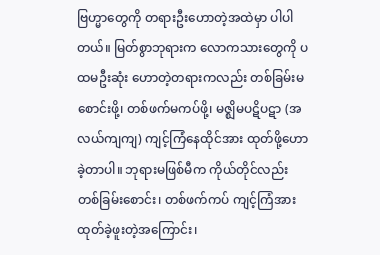ဗြဟ္မာတွေကို တရားဦးဟောတဲ့အထဲမှာ ပါပါတယ်။ မြတ်စွာဘုရားက လောကသားတွေကို ပထမဦးဆုံး ဟောတဲ့တရားကလည်း တစ်ခြမ်းမစောင်းဖို့၊ တစ်ဖက်မကပ်ဖို့၊ မဇ္ဈိမပဋိပဋာ (အလယ်ကျကျ) ကျင့်ကြံနေထိုင်အား ထုတ်ဖို့ဟောခဲ့တာပါ။ ဘုရားမဖြစ်မီက ကိုယ်တိုင်လည်း တစ်ခြမ်းစောင်း၊ တစ်ဖက်ကပ် ကျင့်ကြံအားထုတ်ခဲ့ဖူးတဲ့အကြောင်း၊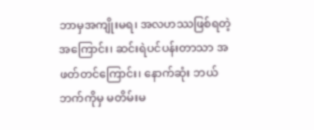ဘာမှအကျိုးမရ၊ အလဟဿဖြစ်ရတဲ့အကြောင်း၊ ဆင်းရဲပင်ပန်းတာသာ အဖတ်တင်ကြောင်း၊ နောက်ဆုံး ဘယ်ဘက်ကိုမှ မတိမ်းမ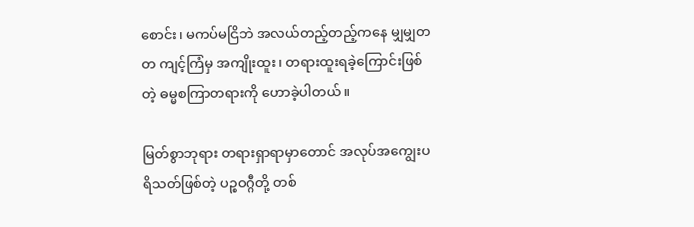စောင်း၊ မကပ်မငြိဘဲ အလယ်တည့်တည့်ကနေ မျှမျှတတ ကျင့်ကြံမှ အကျိုးထူး၊ တရားထူးရခဲ့ကြောင်းဖြစ်တဲ့ ဓမ္မစကြာတရားကို ဟောခဲ့ပါတယ်။

မြတ်စွာဘုရား တရားရှာရာမှာတောင် အလုပ်အကျွေးပရိသတ်ဖြစ်တဲ့ ပဉ္စဝဂ္ဂီတို့ တစ်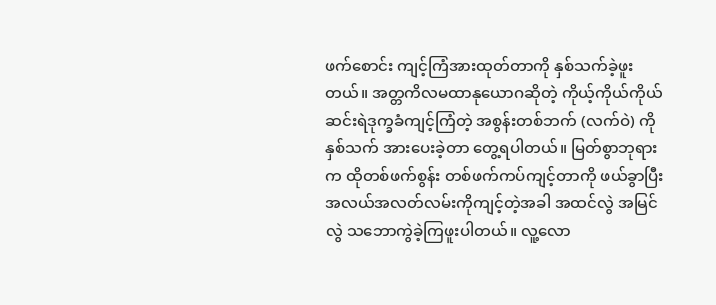ဖက်စောင်း ကျင့်ကြံအားထုတ်တာကို နှစ်သက်ခဲ့ဖူးတယ်။ အတ္တကိလမထာနုယောဂဆိုတဲ့ ကိုယ့်ကိုယ်ကိုယ် ဆင်းရဲဒုက္ခခံကျင့်ကြံတဲ့ အစွန်းတစ်ဘက် (လက်ဝဲ) ကို နှစ်သက် အားပေးခဲ့တာ တွေ့ရပါတယ်။ မြတ်စွာဘုရားက ထိုတစ်ဖက်စွန်း တစ်ဖက်ကပ်ကျင့်တာကို ဖယ်ခွာပြီး အလယ်အလတ်လမ်းကိုကျင့်တဲ့အခါ အထင်လွဲ အမြင်လွဲ သဘောကွဲခဲ့ကြဖူးပါတယ်။ လူ့လော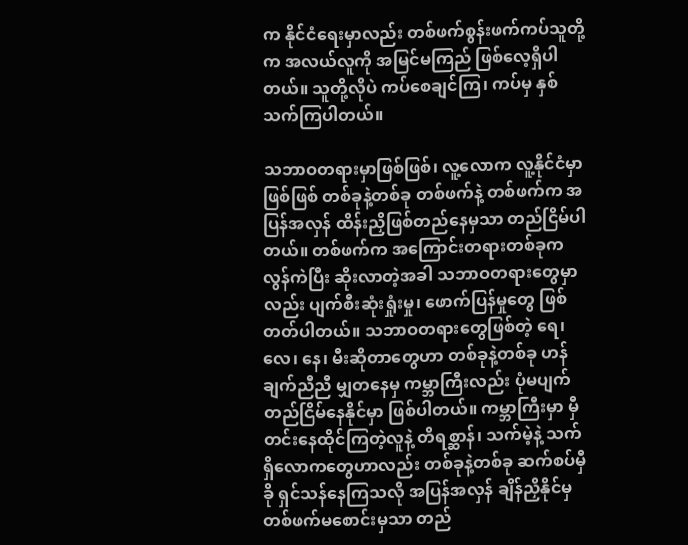က နိုင်ငံရေးမှာလည်း တစ်ဖက်စွန်းဖက်ကပ်သူတို့က အလယ်လူကို အမြင်မကြည် ဖြစ်လေ့ရှိပါတယ်။ သူတို့လိုပဲ ကပ်စေချင်ကြ၊ ကပ်မှ နှစ်သက်ကြပါတယ်။

သဘာဝတရားမှာဖြစ်ဖြစ်၊ လူ့လောက လူ့နိုင်ငံမှာဖြစ်ဖြစ် တစ်ခုနဲ့တစ်ခု တစ်ဖက်နဲ့ တစ်ဖက်က အပြန်အလှန် ထိန်းညှိဖြစ်တည်နေမှသာ တည်ငြိမ်ပါတယ်။ တစ်ဖက်က အကြောင်းတရားတစ်ခုက လွန်ကဲပြီး ဆိုးလာတဲ့အခါ သဘာဝတရားတွေမှာလည်း ပျက်စီးဆုံးရှုံးမှု၊ ဖောက်ပြန်မှုတွေ ဖြစ်တတ်ပါတယ်။ သဘာဝတရားတွေဖြစ်တဲ့ ရေ၊ လေ၊ နေ၊ မီးဆိုတာတွေဟာ တစ်ခုနဲ့တစ်ခု ဟန်ချက်ညီညီ မျှတနေမှ ကမ္ဘာကြီးလည်း ပုံမပျက် တည်ငြိမ်နေနိုင်မှာ ဖြစ်ပါတယ်။ ကမ္ဘာကြီးမှာ မှီတင်းနေထိုင်ကြတဲ့လူနဲ့ တိရစ္ဆာန်၊ သက်မဲ့နဲ့ သက်ရှိလောကတွေဟာလည်း တစ်ခုနဲ့တစ်ခု ဆက်စပ်မှီခို ရှင်သန်နေကြသလို အပြန်အလှန် ချိန်ညှိနိုင်မှ တစ်ဖက်မစောင်းမှသာ တည်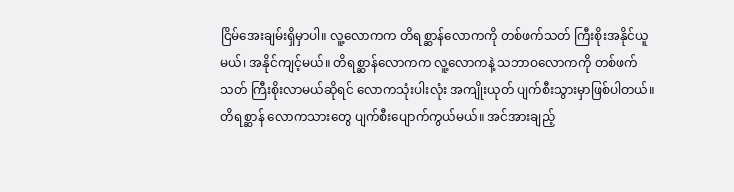ငြိမ်အေးချမ်းရှိမှာပါ။ လူ့လောကက တိရစ္ဆာန်လောကကို တစ်ဖက်သတ် ကြီးစိုးအနိုင်ယူမယ်၊ အနိုင်ကျင့်မယ်။ တိရစ္ဆာန်လောကက လူ့လောကနဲ့ သဘာဝလောကကို တစ်ဖက်သတ် ကြီးစိုးလာမယ်ဆိုရင် လောကသုံးပါးလုံး အကျိုးယုတ် ပျက်စီးသွားမှာဖြစ်ပါတယ်။ တိရစ္ဆာန် လောကသားတွေ ပျက်စီးပျောက်ကွယ်မယ်။ အင်အားချည့်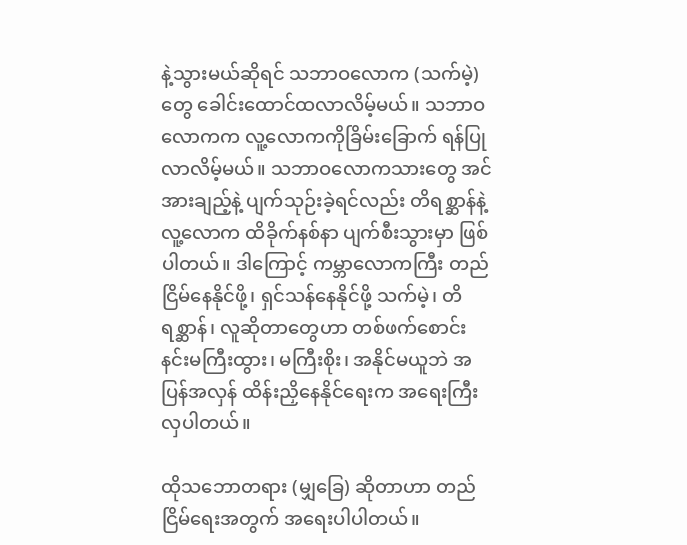နဲ့သွားမယ်ဆိုရင် သဘာဝလောက (သက်မဲ့) တွေ ခေါင်းထောင်ထလာလိမ့်မယ်။ သဘာဝလောကက လူ့လောကကိုခြိမ်းခြောက် ရန်ပြုလာလိမ့်မယ်။ သဘာဝလောကသားတွေ အင်အားချည့်နဲ့ ပျက်သုဉ်းခဲ့ရင်လည်း တိရစ္ဆာန်နဲ့ လူ့လောက ထိခိုက်နစ်နာ ပျက်စီးသွားမှာ ဖြစ်ပါတယ်။ ဒါကြောင့် ကမ္ဘာလောကကြီး တည်ငြိမ်နေနိုင်ဖို့၊ ရှင်သန်နေနိုင်ဖို့ သက်မဲ့၊ တိရစ္ဆာန်၊ လူဆိုတာတွေဟာ တစ်ဖက်စောင်းနင်းမကြီးထွား၊ မကြီးစိုး၊ အနိုင်မယူဘဲ အပြန်အလှန် ထိန်းညှိနေနိုင်ရေးက အရေးကြီးလှပါတယ်။

ထိုသဘောတရား (မျှခြေ) ဆိုတာဟာ တည်ငြိမ်ရေးအတွက် အရေးပါပါတယ်။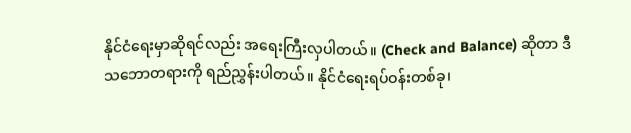နိုင်ငံရေးမှာဆိုရင်လည်း အရေးကြီးလှပါတယ်။ (Check and Balance) ဆိုတာ ဒီသဘောတရားကို ရည်ညွှန်းပါတယ်။ နိုင်ငံရေးရပ်ဝန်းတစ်ခု၊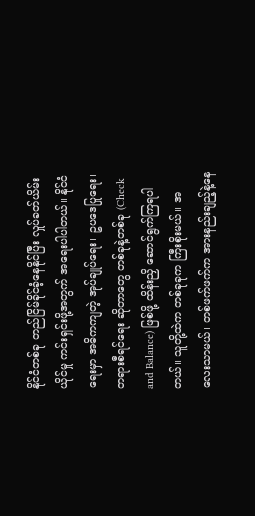နိုင်ငံတစ်ခု တည်ငြိမ်ခိုင်ခံ့နေနိုင်ပြီး လှုပ်ခတ်ယိမ်းယိုင်မှု ကင်းရှင်းဖို့အတွက် အရေးပါပါတယ်။ နိုင်ငံရေးမှာ အဓိကကျတဲ့ အုပ်ချုပ်ရေး၊ ဥပဒေပြုရေး၊ တရားစီရင်ရေး ဆိုတာတွေ တစ်ခုနဲ့တစ်ခု (Check and Balance) ဖြစ်ဖို့ ထိန်းညှိ ဆောင်ရွက်ကြရပါတယ်။ သူတို့ထဲက တစ်ခုခုက ကြီးစိုးမယ်။ အလေးသာမယ်၊ တစ်ဖက်ဖက်က အားနည်းချည့်နဲ့နေ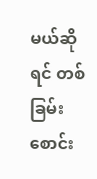မယ်ဆိုရင် တစ်ခြမ်းစောင်း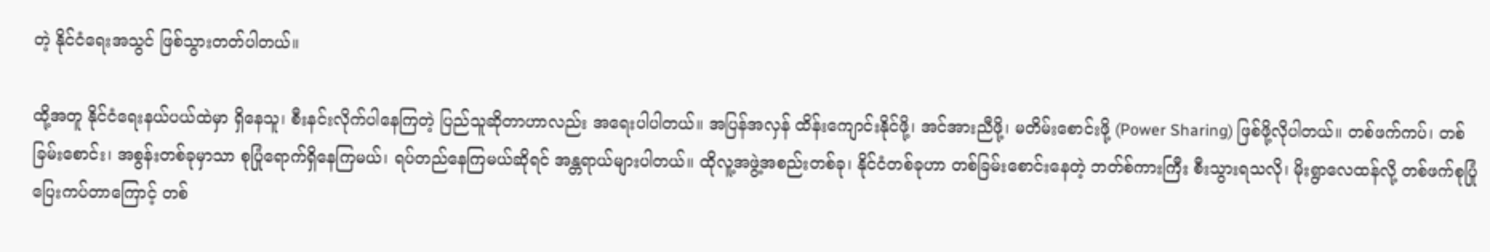တဲ့ နိုင်ငံရေးအသွင် ဖြစ်သွားတတ်ပါတယ်။

ထို့အတူ နိုင်ငံရေးနယ်ပယ်ထဲမှာ ရှိနေသူ၊ စီးနင်းလိုက်ပါနေကြတဲ့ ပြည်သူဆိုတာဟာလည်း အရေးပါပါတယ်။ အပြန်အလှန် ထိန်းကျောင်းနိုင်ဖို့၊ အင်အားညီဖို့၊ မတိမ်းစောင်းဖို့ (Power Sharing) ဖြစ်ဖို့လိုပါတယ်။ တစ်ဖက်ကပ်၊ တစ်ခြမ်းစောင်း၊ အစွန်းတစ်ခုမှာသာ စုပြုံရောက်ရှိနေကြမယ်၊ ရပ်တည်နေကြမယ်ဆိုရင် အန္တရာယ်များပါတယ်။ ထိုလူ့အဖွဲ့အစည်းတစ်ခု၊ နိုင်ငံတစ်ခုဟာ တစ်ခြမ်းစောင်းနေတဲ့ ဘတ်စ်ကားကြီး စီးသွားရသလို၊ မိုးရွာလေထန်လို့ တစ်ဖက်စုပြုံ ပြေးကပ်တာကြောင့် တစ်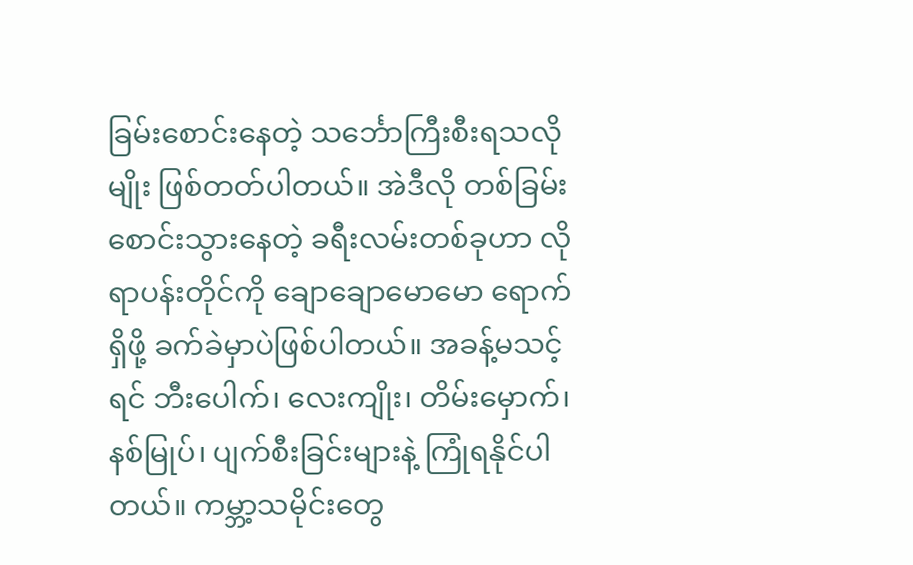ခြမ်းစောင်းနေတဲ့ သင်္ဘောကြီးစီးရသလိုမျိုး ဖြစ်တတ်ပါတယ်။ အဲဒီလို တစ်ခြမ်းစောင်းသွားနေတဲ့ ခရီးလမ်းတစ်ခုဟာ လိုရာပန်းတိုင်ကို ချောချောမောမော ရောက်ရှိဖို့ ခက်ခဲမှာပဲဖြစ်ပါတယ်။ အခန့်မသင့်ရင် ဘီးပေါက်၊ လေးကျိုး၊ တိမ်းမှောက်၊ နစ်မြုပ်၊ ပျက်စီးခြင်းများနဲ့ ကြုံရနိုင်ပါတယ်။ ကမ္ဘာ့သမိုင်းတွေ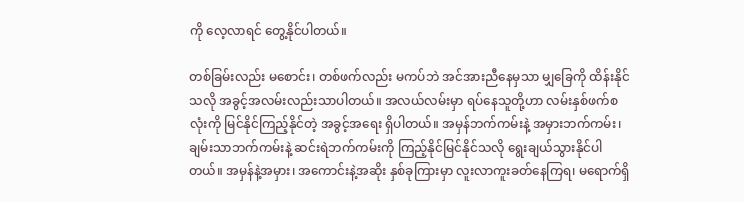ကို လေ့လာရင် တွေ့နိုင်ပါတယ်။

တစ်ခြမ်းလည်း မစောင်း၊ တစ်ဖက်လည်း မကပ်ဘဲ အင်အားညီနေမှသာ မျှခြေကို ထိန်းနိုင်သလို အခွင့်အလမ်းလည်းသာပါတယ်။ အလယ်လမ်းမှာ ရပ်နေသူတို့ဟာ လမ်းနှစ်ဖက်စလုံးကို မြင်နိုင်ကြည့်နိုင်တဲ့ အခွင့်အရေး ရှိပါတယ်။ အမှန်ဘက်ကမ်းနဲ့ အမှားဘက်ကမ်း၊ ချမ်းသာဘက်ကမ်းနဲ့ ဆင်းရဲဘက်ကမ်းကို ကြည့်နိုင်မြင်နိုင်သလို ရွေးချယ်သွားနိုင်ပါတယ်။ အမှန်နဲ့အမှား၊ အကောင်းနဲ့အဆိုး နှစ်ခုကြားမှာ လူးလာကူးခတ်နေကြရ၊ မရောက်ရှိ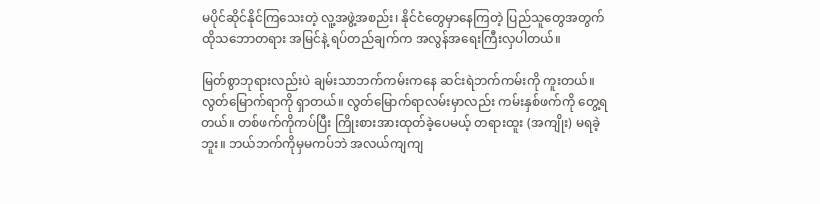မပိုင်ဆိုင်နိုင်ကြသေးတဲ့ လူ့အဖွဲ့အစည်း၊ နိုင်ငံတွေမှာနေကြတဲ့ ပြည်သူတွေအတွက် ထိုသဘောတရား အမြင်နဲ့ ရပ်တည်ချက်က အလွန်အရေးကြီးလှပါတယ်။

မြတ်စွာဘုရားလည်းပဲ ချမ်းသာဘက်ကမ်းကနေ ဆင်းရဲဘက်ကမ်းကို ကူးတယ်။ လွတ်မြောက်ရာကို ရှာတယ်။ လွတ်မြောက်ရာလမ်းမှာလည်း ကမ်းနှစ်ဖက်ကို တွေ့ရတယ်။ တစ်ဖက်ကိုကပ်ပြီး ကြိုးစားအားထုတ်ခဲ့ပေမယ့် တရားထူး (အကျိုး) မရခဲ့ဘူး။ ဘယ်ဘက်ကိုမှမကပ်ဘဲ အလယ်ကျကျ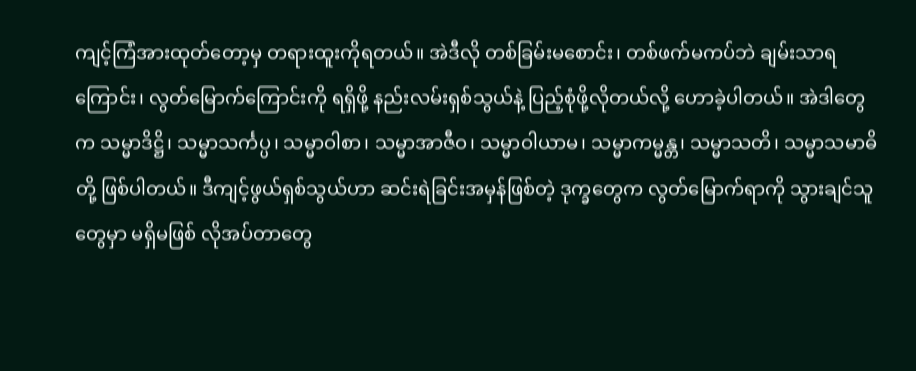ကျင့်ကြံအားထုတ်တော့မှ တရားထူးကိုရတယ်။ အဲဒီလို တစ်ခြမ်းမစောင်း၊ တစ်ဖက်မကပ်ဘဲ ချမ်းသာရကြောင်း၊ လွတ်မြောက်ကြောင်းကို ရရှိဖို့ နည်းလမ်းရှစ်သွယ်နဲ့ ပြည့်စုံဖို့လိုတယ်လို့ ဟောခဲ့ပါတယ်။ အဲဒါတွေက သမ္မာဒိဋ္ဌိ၊ သမ္မာသင်္ကပ္ပ၊ သမ္မာဝါစာ၊ သမ္မာအာဇီဝ၊ သမ္မာဝါယာမ၊ သမ္မာကမ္မန္တ၊ သမ္မာသတိ၊ သမ္မာသမာဓိတို့ ဖြစ်ပါတယ်။ ဒီကျင့်ဖွယ်ရှစ်သွယ်ဟာ ဆင်းရဲခြင်းအမှန်ဖြစ်တဲ့ ဒုက္ခတွေက လွတ်မြောက်ရာကို သွားချင်သူတွေမှာ မရှိမဖြစ် လိုအပ်တာတွေ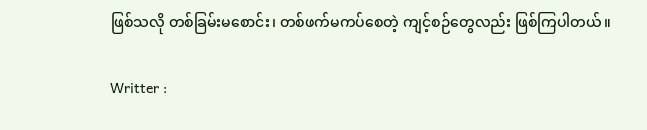ဖြစ်သလို တစ်ခြမ်းမစောင်း၊ တစ်ဖက်မကပ်စေတဲ့ ကျင့်စဉ်တွေလည်း ဖြစ်ကြပါတယ်။

Writter :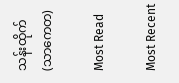သန်းထိုက် (သာကေတ)

Most Read

Most Recent